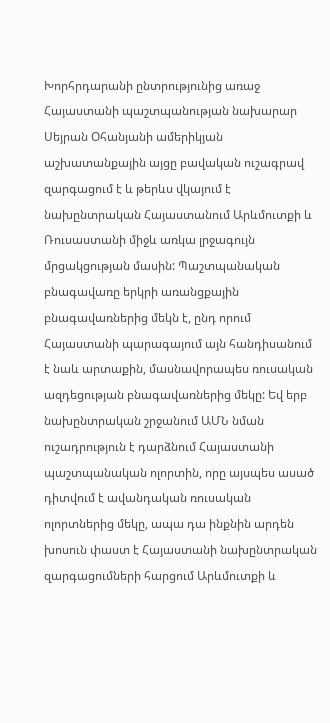Խորհրդարանի ընտրությունից առաջ Հայաստանի պաշտպանության նախարար Սեյրան Օհանյանի ամերիկյան աշխատանքային այցը բավական ուշագրավ զարգացում է և թերևս վկայում է նախընտրական Հայաստանում Արևմուտքի և Ռուսաստանի միջև առկա լրջագույն մրցակցության մասին: Պաշտպանական բնագավառը երկրի առանցքային բնագավառներից մեկն է, ընդ որում Հայաստանի պարագայում այն հանդիսանում է նաև արտաքին, մասնավորապես ռուսական ազդեցության բնագավառներից մեկը: Եվ երբ նախընտրական շրջանում ԱՄՆ նման ուշադրություն է դարձնում Հայաստանի պաշտպանական ոլորտին, որը այսպես ասած դիտվում է ավանդական ռուսական ոլորտներից մեկը, ապա դա ինքնին արդեն խոսուն փաստ է Հայաստանի նախընտրական զարգացումների հարցում Արևմուտքի և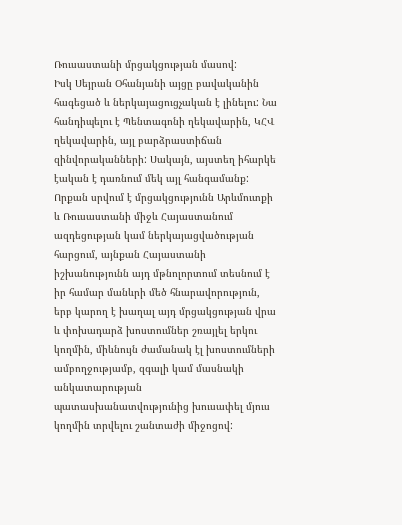Ռուսաստանի մրցակցության մասով:
Իսկ Սեյրան Օհանյանի այցը բավականին հագեցած և ներկայացուցչական է լինելու: Նա հանդիպելու է Պենտագոնի ղեկավարին, ԿՀՎ ղեկավարին, այլ բարձրաստիճան զինվորականների: Սակայն, այստեղ իհարկե էական է դառնում մեկ այլ հանգամանք: Որքան սրվում է մրցակցությունն Արևմուտքի և Ռուսաստանի միջև Հայաստանում ազդեցության կամ ներկայացվածության հարցում, այնքան Հայաստանի իշխանությունն այդ մթնոլորտում տեսնում է իր համար մանևրի մեծ հնարավորություն, երբ կարող է խաղալ այդ մրցակցության վրա և փոխադարձ խոստումներ շռայլել երկու կողմին, միևնույն ժամանակ էլ խոստումների ամբողջությամբ, զգալի կամ մասնակի անկատարության պատասխանատվությունից խուսափել մյուս կողմին տրվելու շանտաժի միջոցով: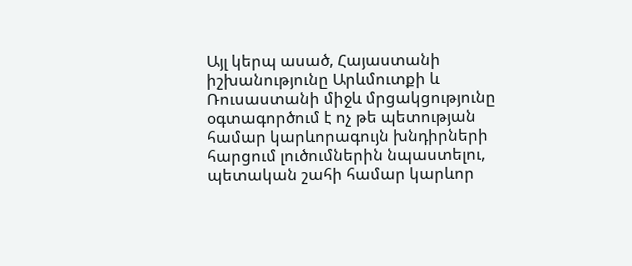Այլ կերպ ասած, Հայաստանի իշխանությունը Արևմուտքի և Ռուսաստանի միջև մրցակցությունը օգտագործում է ոչ թե պետության համար կարևորագույն խնդիրների հարցում լուծումներին նպաստելու, պետական շահի համար կարևոր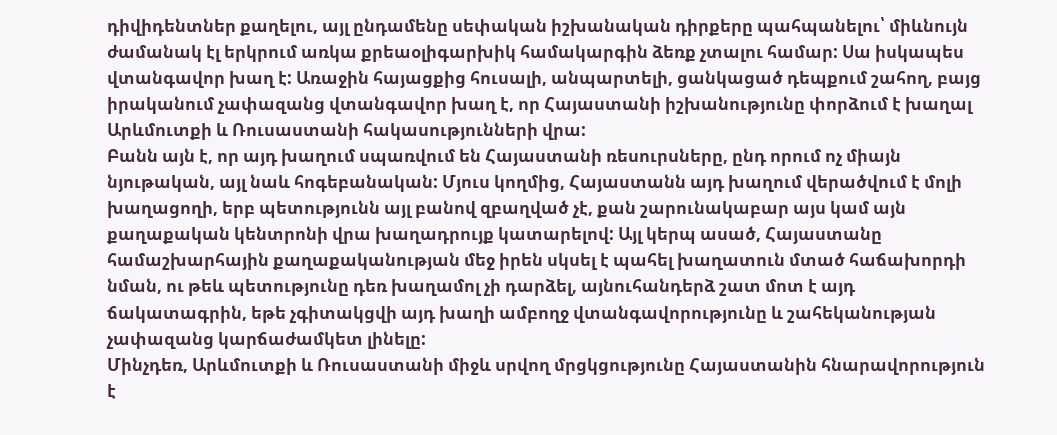դիվիդենտներ քաղելու, այլ ընդամենը սեփական իշխանական դիրքերը պահպանելու՝ միևնույն ժամանակ էլ երկրում առկա քրեաօլիգարխիկ համակարգին ձեռք չտալու համար: Սա իսկապես վտանգավոր խաղ է: Առաջին հայացքից հուսալի, անպարտելի, ցանկացած դեպքում շահող, բայց իրականում չափազանց վտանգավոր խաղ է, որ Հայաստանի իշխանությունը փորձում է խաղալ Արևմուտքի և Ռուսաստանի հակասությունների վրա:
Բանն այն է, որ այդ խաղում սպառվում են Հայաստանի ռեսուրսները, ընդ որում ոչ միայն նյութական, այլ նաև հոգեբանական: Մյուս կողմից, Հայաստանն այդ խաղում վերածվում է մոլի խաղացողի, երբ պետությունն այլ բանով զբաղված չէ, քան շարունակաբար այս կամ այն քաղաքական կենտրոնի վրա խաղադրույք կատարելով: Այլ կերպ ասած, Հայաստանը համաշխարհային քաղաքականության մեջ իրեն սկսել է պահել խաղատուն մտած հաճախորդի նման, ու թեև պետությունը դեռ խաղամոլ չի դարձել, այնուհանդերձ շատ մոտ է այդ ճակատագրին, եթե չգիտակցվի այդ խաղի ամբողջ վտանգավորությունը և շահեկանության չափազանց կարճաժամկետ լինելը:
Մինչդեռ, Արևմուտքի և Ռուսաստանի միջև սրվող մրցկցությունը Հայաստանին հնարավորություն է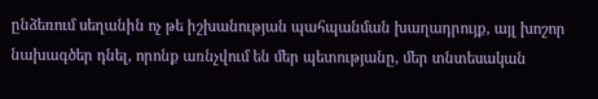ընձեռում սեղանին ոչ թե իշխանության պահպանման խաղադրույք, այլ խոշոր նախագծեր դնել, որոնք առնչվում են մեր պետությանը, մեր տնտեսական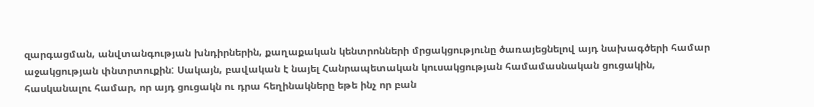զարգացման, անվտանգության խնդիրներին, քաղաքական կենտրոնների մրցակցությունը ծառայեցնելով այդ նախագծերի համար աջակցության փնտրտուքին: Սակայն, բավական է նայել Հանրապետական կուսակցության համամասնական ցուցակին, հասկանալու համար, որ այդ ցուցակն ու դրա հեղինակները եթե ինչ որ բան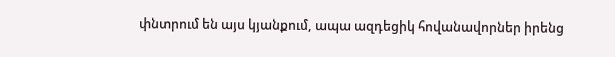փնտրում են այս կյանքում, ապա ազդեցիկ հովանավորներ իրենց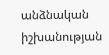անձնական իշխանության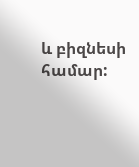և բիզնեսի համար: